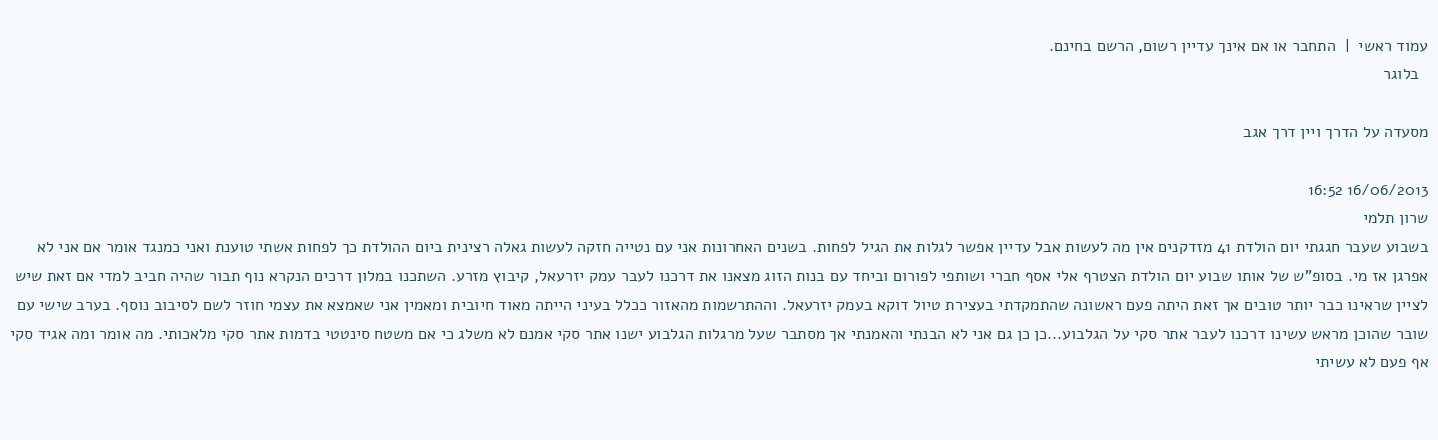עמוד ראשי  |  התחבר או אם אינך עדיין רשום, הרשם בחינם.
  בלוגר

מסעדה על הדרך ויין דרך אגב

16/06/2013 16:52
שרון תלמי
בשבוע שעבר חגגתי יום הולדת 41 מזדקנים אין מה לעשות אבל עדיין אפשר לגלות את הגיל לפחות. בשנים האחרונות אני עם נטייה חזקה לעשות גאלה רצינית ביום ההולדת כך לפחות אשתי טוענת ואני כמנגד אומר אם אני לא אפרגן אז מי. בסופ"ש של אותו שבוע יום הולדת הצטרף אלי אסף חברי ושותפי לפורום וביחד עם בנות הזוג מצאנו את דרכנו לעבר עמק יזרעאל, קיבוץ מזרע. השתכנו במלון דרכים הנקרא נוף תבור שהיה חביב למדי אם זאת שיש לציין שראינו כבר יותר טובים אך זאת היתה פעם ראשונה שהתמקדתי בעצירת טיול דוקא בעמק יזרעאל. וההתרשמות מהאזור ככלל בעיני הייתה מאוד חיובית ומאמין אני שאמצא את עצמי חוזר לשם לסיבוב נוסף. בערב שישי עם שובר שהוכן מראש עשינו דרכנו לעבר אתר סקי על הגלבוע...כן כן גם אני לא הבנתי והאמנתי אך מסתבר שעל מרגלות הגלבוע ישנו אתר סקי אמנם לא משלג כי אם משטח סינטטי בדמות אתר סקי מלאכותי. מה אומר ומה אגיד סקי אף פעם לא עשיתי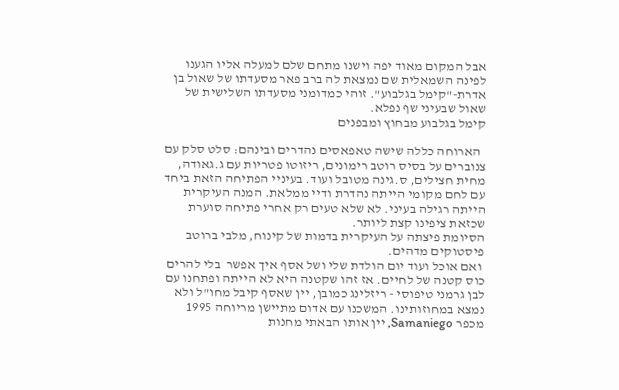אבל המקום מאוד יפה וישנו מתחם שלם למעלה אליו הגענו לפינה השמאלית שם נמצאת לה ברב פאר מסעדתו של שאול בן אדרת-"קימל בגלבוע". זוהי כמדומני מסעדתו השלישית של שאול שבעיני שף נפלא.
קימל בגלבוע מבחוץ ומבפנים

  הארוחה כללה שישה טאפאסים נהדרים ובינהם: סלט סלק עם צנוברים על בסיס רוטב רימונים, ריזוטו פטריות עם ג.גאודה, מחית חצילים, ס.גינה מטובל ועוד. בעיניי הפתיחה הזאת ביחד עם לחם מקומי הייתה נהדרת ודיי ממלאת. המנה העיקרית הייתה רגילה בעיני. לא שלא טעים רק אחרי פתיחה סוערת שכזאת ציפינו קצת ליותר.
הסיומת פיצתה על העיקרית בדמות של קינוח, מלבי ברוטב פיסטוקים מדהים.
 ואם אוכל ועוד יום הולדת שלי ושל אסף איך אפשר  בלי להרים כוס קטנה של לחיים. אז זהו שקטנה היא לא הייתה ופתחנו עם לבן גרמני טיפוסי - ריזלינג כמובן, יין שאסף קיבל מחו"ל ולא נמצא במחוזותינו. המשכנו עם אדום מתיישן מריוחה 1995 מכפר Samaniego, יין אותו הבאתי מחנות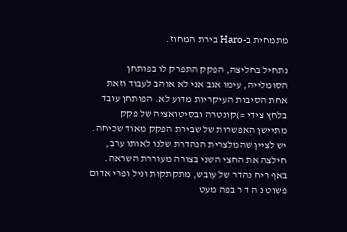מתמחית ב-Haro בירת המחוז.

נתחיל בחליצה, הפקק התפרק לו בפותחן הסומלייה, עימו אגב אני לא אוהב לעבוד וזאת אחת הסיבות העיקריות מדוע לא. הפותחן עובד בלחץ צידי =)קונטרה ובסיטואציה של פקק מתיישן האפשרות של שבירת הפקק מאוד שכיחה. יש לציין שהמלצרית הנהדרת שלנו לאותו ערב, חילצה את החצי השני בצורה מעוררת השראה. באף ריח נהדר של עובש, מתקתקות וניל ופרי אדום פשוט נ ה ד ר בפה מעט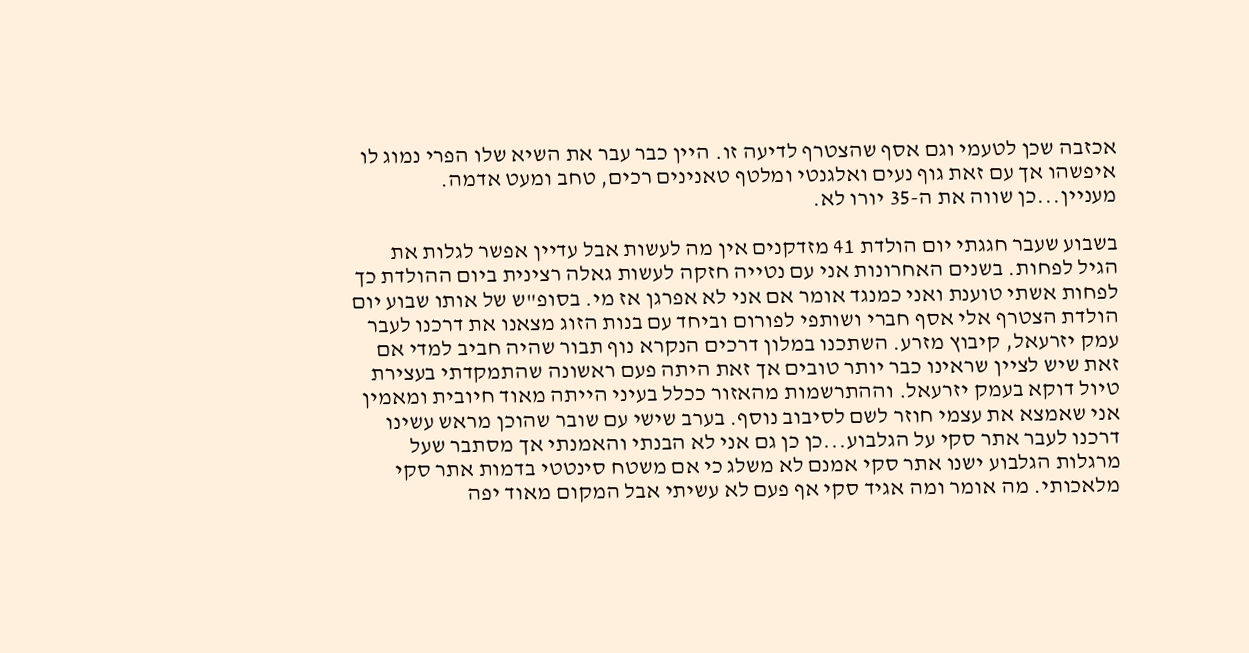אכזבה שכן לטעמי וגם אסף שהצטרף לדיעה זו. היין כבר עבר את השיא שלו הפרי נמוג לו איפשהו אך עם זאת גוף נעים ואלגנטי ומלטף טאנינים רכים, טחב ומעט אדמה. מעניין...כן שווה את ה-35 יורו לא.

בשבוע שעבר חגגתי יום הולדת 41 מזדקנים אין מה לעשות אבל עדיין אפשר לגלות את הגיל לפחות. בשנים האחרונות אני עם נטייה חזקה לעשות גאלה רצינית ביום ההולדת כך לפחות אשתי טוענת ואני כמנגד אומר אם אני לא אפרגן אז מי. בסופ"ש של אותו שבוע יום הולדת הצטרף אלי אסף חברי ושותפי לפורום וביחד עם בנות הזוג מצאנו את דרכנו לעבר עמק יזרעאל, קיבוץ מזרע. השתכנו במלון דרכים הנקרא נוף תבור שהיה חביב למדי אם זאת שיש לציין שראינו כבר יותר טובים אך זאת היתה פעם ראשונה שהתמקדתי בעצירת טיול דוקא בעמק יזרעאל. וההתרשמות מהאזור ככלל בעיני הייתה מאוד חיובית ומאמין אני שאמצא את עצמי חוזר לשם לסיבוב נוסף. בערב שישי עם שובר שהוכן מראש עשינו דרכנו לעבר אתר סקי על הגלבוע...כן כן גם אני לא הבנתי והאמנתי אך מסתבר שעל מרגלות הגלבוע ישנו אתר סקי אמנם לא משלג כי אם משטח סינטטי בדמות אתר סקי מלאכותי. מה אומר ומה אגיד סקי אף פעם לא עשיתי אבל המקום מאוד יפה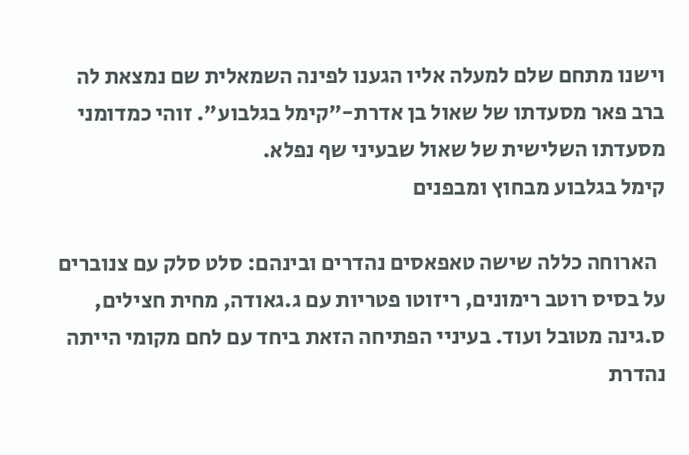וישנו מתחם שלם למעלה אליו הגענו לפינה השמאלית שם נמצאת לה ברב פאר מסעדתו של שאול בן אדרת-"קימל בגלבוע". זוהי כמדומני מסעדתו השלישית של שאול שבעיני שף נפלא.
קימל בגלבוע מבחוץ ומבפנים

  הארוחה כללה שישה טאפאסים נהדרים ובינהם: סלט סלק עם צנוברים על בסיס רוטב רימונים, ריזוטו פטריות עם ג.גאודה, מחית חצילים, ס.גינה מטובל ועוד. בעיניי הפתיחה הזאת ביחד עם לחם מקומי הייתה נהדרת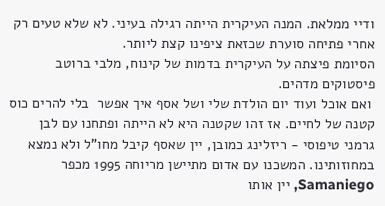ודיי ממלאת. המנה העיקרית הייתה רגילה בעיני. לא שלא טעים רק אחרי פתיחה סוערת שכזאת ציפינו קצת ליותר.
הסיומת פיצתה על העיקרית בדמות של קינוח, מלבי ברוטב פיסטוקים מדהים.
 ואם אוכל ועוד יום הולדת שלי ושל אסף איך אפשר  בלי להרים כוס קטנה של לחיים. אז זהו שקטנה היא לא הייתה ופתחנו עם לבן גרמני טיפוסי - ריזלינג כמובן, יין שאסף קיבל מחו"ל ולא נמצא במחוזותינו. המשכנו עם אדום מתיישן מריוחה 1995 מכפר Samaniego, יין אותו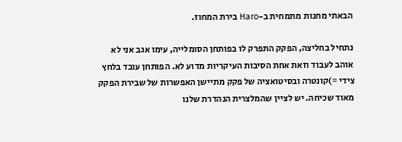הבאתי מחנות מתמחית ב-Haro בירת המחוז.

נתחיל בחליצה, הפקק התפרק לו בפותחן הסומלייה, עימו אגב אני לא אוהב לעבוד וזאת אחת הסיבות העיקריות מדוע לא. הפותחן עובד בלחץ צידי =)קונטרה ובסיטואציה של פקק מתיישן האפשרות של שבירת הפקק מאוד שכיחה. יש לציין שהמלצרית הנהדרת שלנו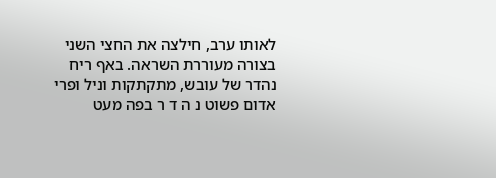לאותו ערב, חילצה את החצי השני בצורה מעוררת השראה. באף ריח נהדר של עובש, מתקתקות וניל ופרי אדום פשוט נ ה ד ר בפה מעט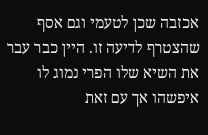אכזבה שכן לטעמי וגם אסף שהצטרף לדיעה זו. היין כבר עבר את השיא שלו הפרי נמוג לו איפשהו אך עם זאת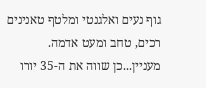גוף נעים ואלגנטי ומלטף טאנינים רכים, טחב ומעט אדמה. מעניין...כן שווה את ה-35 יורו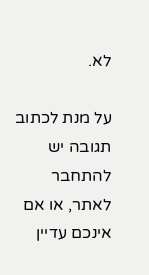לא.

על מנת לכתוב תגובה יש להתחבר לאתר, או אם אינכם עדיין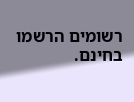רשומים הרשמו בחינם.